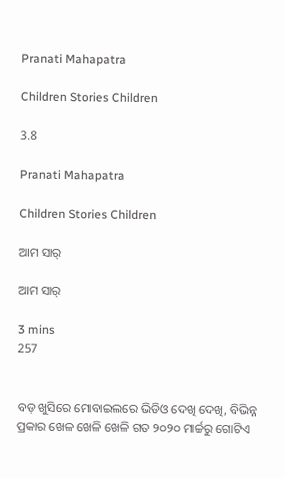Pranati Mahapatra

Children Stories Children

3.8

Pranati Mahapatra

Children Stories Children

ଆମ ସାର୍

ଆମ ସାର୍

3 mins
257


ବଡ଼ ଖୁସିରେ ମୋବାଇଲରେ ଭିଡିଓ ଦେଖି ଦେଖି, ବିଭିନ୍ନ ପ୍ରକାର ଖେଳ ଖେଳି ଖେଳି ଗତ ୨୦୨୦ ମାର୍ଚ୍ଚରୁ ଗୋଟିଏ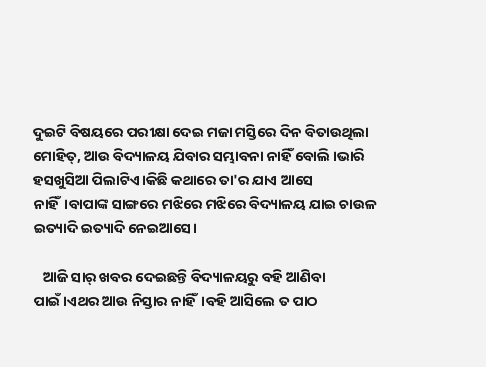ଦୁଇଟି ବିଷୟରେ ପରୀକ୍ଷା ଦେଇ ମଜା ମସ୍ତିରେ ଦିନ ବିତାଉଥିଲା ମୋହିତ୍, ଆଉ ବିଦ୍ୟାଳୟ ଯିବାର ସମ୍ଭାବନା ନାହିଁ ବୋଲି ।ଭାରି ହସଖୁସିଆ ପିଲାଟିଏ।କିଛି କଥାରେ ତା'ର ଯାଏ ଆସେ ନାହିଁ।ବାପାଙ୍କ ସାଙ୍ଗରେ ମଝିରେ ମଝିରେ ବିଦ୍ୟାଳୟ ଯାଇ ଚାଉଳ ଇତ୍ୟାଦି ଇତ୍ୟାଦି ନେଇଆସେ।

   ଆଜି ସାର୍ ଖବର ଦେଇଛନ୍ତି ବିଦ୍ୟାଳୟରୁ ବହି ଆଣିବା ପାଇଁ।ଏଥର ଆଉ ନିସ୍ତାର ନାହିଁ।ବହି ଆସିଲେ ତ ପାଠ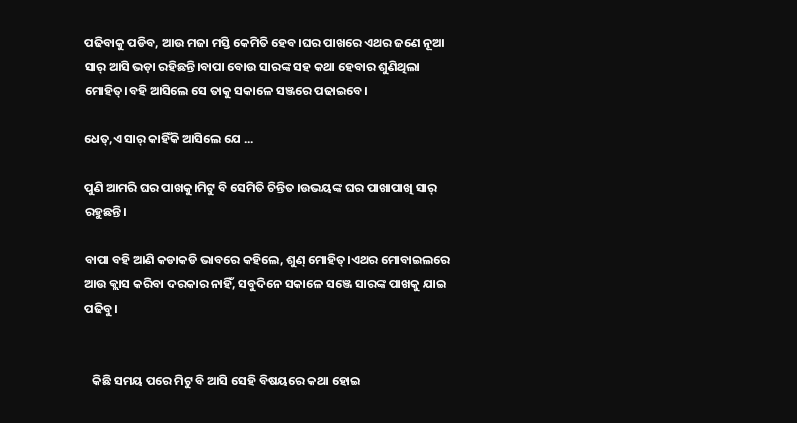ପଢିବାକୁ ପଡିବ, ଆଉ ମଜା ମସ୍ତି କେମିତି ହେବ।ଘର ପାଖରେ ଏଥର ଜଣେ ନୂଆ ସାର୍ ଆସି ଭଡ଼ା ରହିଛନ୍ତି।ବାପା ବୋଉ ସାରଙ୍କ ସହ କଥା ହେବାର ଶୁଣିଥିଲା ମୋହିତ୍।ବହି ଆସିଲେ ସେ ତାକୁ ସକାଳେ ସଞ୍ଜରେ ପଢାଇବେ।

ଧେତ୍,ଏ ସାର୍ କାହିଁକି ଆସିଲେ ଯେ ...

ପୁଣି ଆମରି ଘର ପାଖକୁ।ମିଟୁ ବି ସେମିତି ଚିନ୍ତିତ ।ଉଭୟଙ୍କ ଘର ପାଖାପାଖି ସାର୍ ରହୁଛନ୍ତି।

ବାପା ବହି ଆଣି କଡାକଡି ଭାବରେ କହିଲେ, ଶୁଣ୍ ମୋହିତ୍।ଏଥର ମୋବାଇଲରେ ଆଉ କ୍ଲାସ କରିବା ଦରକାର ନାହିଁ, ସବୁଦିନେ ସକାଳେ ସଞ୍ଜେ ସାରଙ୍କ ପାଖକୁ ଯାଇ ପଢିବୁ।


   କିଛି ସମୟ ପରେ ମିଟୁ ବି ଆସି ସେହି ବିଷୟରେ କଥା ହୋଇ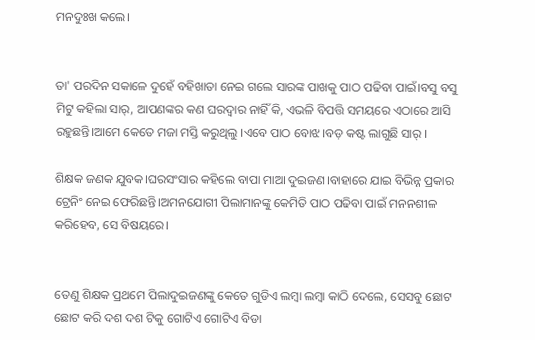ମନଦୁଃଖ କଲେ।


ତା' ପରଦିନ ସକାଳେ ଦୁହେଁ ବହିଖାତା ନେଇ ଗଲେ ସାରଙ୍କ ପାଖକୁ ପାଠ ପଢିବା ପାଇଁ।ବସୁ ବସୁ ମିଟୁ କହିଲା ସାର୍, ଆପଣଙ୍କର କଣ ଘରଦ୍ୱାର ନାହିଁ କି, ଏଭଳି ବିପତ୍ତି ସମୟରେ ଏଠାରେ ଆସି ରହୁଛନ୍ତି।ଆମେ କେତେ ମଜା ମସ୍ତି କରୁଥିଲୁ ।ଏବେ ପାଠ ବୋଝ।ବଡ଼ କଷ୍ଟ ଲାଗୁଛି ସାର୍ ।

ଶିକ୍ଷକ ଜଣକ ଯୁବକ।ଘରସଂସାର କହିଲେ ବାପା ମାଆ ଦୁଇଜଣ।ବାହାରେ ଯାଇ ବିଭିନ୍ନ ପ୍ରକାର ଟ୍ରେନିଂ ନେଇ ଫେରିଛନ୍ତି।ଅମନଯୋଗୀ ପିଲାମାନଙ୍କୁ କେମିତି ପାଠ ପଢିବା ପାଇଁ ମନନଶୀଳ କରିହେବ, ସେ ବିଷୟରେ।


ତେଣୁ ଶିକ୍ଷକ ପ୍ରଥମେ ପିଲାଦୁଇଜଣଙ୍କୁ କେତେ ଗୁଡିଏ ଲମ୍ବା ଲମ୍ବା କାଠି ଦେଲେ, ସେସବୁ ଛୋଟ ଛୋଟ କରି ଦଶ ଦଶ ଟିକୁ ଗୋଟିଏ ଗୋଟିଏ ବିଡା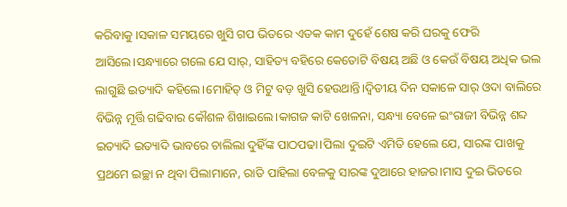କରିବାକୁ ।ସକାଳ ସମୟରେ ଖୁସି ଗପ ଭିତରେ ଏତକ କାମ ଦୁହେଁ ଶେଷ କରି ଘରକୁ ଫେରି ଆସିଲେ।ସନ୍ଧ୍ୟାରେ ଗଲେ ଯେ ସାର୍, ସାହିତ୍ୟ ବହିରେ କେତୋଟି ବିଷୟ ଅଛି ଓ କେଉଁ ବିଷୟ ଅଧିକ ଭଲ ଲାଗୁଛି ଇତ୍ୟାଦି କହିଲେ।ମୋହିତ୍ ଓ ମିଟୁ ବଡ଼ ଖୁସି ହେଉଥାନ୍ତି।ଦ୍ଵିତୀୟ ଦିନ ସକାଳେ ସାର୍ ଓଦା ବାଲିରେ ବିଭିନ୍ନ ମୂର୍ତ୍ତି ଗଢିବାର କୌଶଳ ଶିଖାଇଲେ।କାଗଜ କାଟି ଖେଳନା, ସନ୍ଧ୍ୟା ବେଳେ ଇଂରାଜୀ ବିଭିନ୍ନ ଶବ୍ଦ ଇତ୍ୟାଦି ଇତ୍ୟାଦି ଭାବରେ ଚାଲିଲା ଦୁହିଁଙ୍କ ପାଠପଢା।ପିଲା ଦୁଇଟି ଏମିତି ହେଲେ ଯେ, ସାରଙ୍କ ପାଖକୁ ପ୍ରଥମେ ଇଚ୍ଛା ନ ଥିବା ପିଲାମାନେ, ରାତି ପାହିଲା ବେଳକୁ ସାରଙ୍କ ଦୁଆରେ ହାଜର।ମାସ ଦୁଇ ଭିତରେ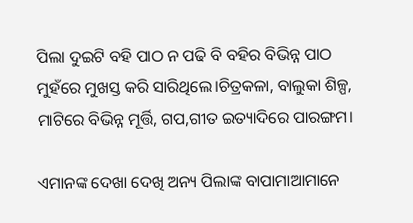ପିଲା ଦୁଇଟି ବହି ପାଠ ନ ପଢି ବି ବହିର ବିଭିନ୍ନ ପାଠ ମୁହଁରେ ମୁଖସ୍ତ କରି ସାରିଥିଲେ।ଚିତ୍ରକଳା, ବାଲୁକା ଶିଳ୍ପ, ମାଟିରେ ବିଭିନ୍ନ ମୂର୍ତ୍ତି, ଗପ,ଗୀତ ଇତ୍ୟାଦିରେ ପାରଙ୍ଗମ।

ଏମାନଙ୍କ ଦେଖା ଦେଖି ଅନ୍ୟ ପିଲାଙ୍କ ବାପାମାଆମାନେ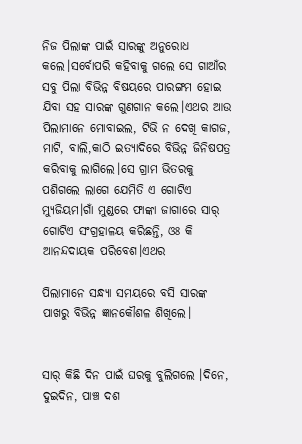ନିଜ ପିଲାଙ୍କ ପାଇଁ ସାରଙ୍କୁ ଅନୁରୋଧ କଲେ।ସର୍ବୋପରି କହିବାକୁ ଗଲେ ସେ ଗାଆଁର ସବୁ ପିଲା ବିଭିନ୍ନ ବିଷୟରେ ପାରଙ୍ଗମ ହୋଇ ଯିବା ସହ ସାରଙ୍କ ଗୁଣଗାନ କଲେ।ଏଥର ଆଉ ପିଲାମାନେ ମୋବାଇଲ, ଟିଭି ନ ଦେଖି କାଗଜ, ମାଟି, ବାଲି,କାଠି ଇତ୍ୟାଦିରେ ବିଭିନ୍ନ ଜିନିଷପତ୍ର କରିବାକୁ ଲାଗିଲେ।ସେ ଗ୍ରାମ ଭିତରକୁ ପଶିଗଲେ ଲାଗେ ଯେମିତି ଏ ଗୋଟିଏ ମ୍ୟୁଜିୟମ।ଗାଁ ମୁଣ୍ଡରେ ଫାଙ୍କା ଜାଗାରେ ସାର୍ ଗୋଟିଏ ସଂଗ୍ରହାଳୟ କରିଛନ୍ତି, ଓଃ କି ଆନନ୍ଦଦାୟକ ପରିବେଶ।ଏଥର

ପିଲାମାନେ ସନ୍ଧ୍ୟା ସମୟରେ ବସି ସାରଙ୍କ ପାଖରୁ ବିଭିନ୍ନ ଜ୍ଞାନକୌଶଳ ଶିଖିଲେ।


ସାର୍ କିଛି ଦିନ ପାଇଁ ଘରକୁ ବୁଲିଗଲେ ।ଦିନେ, ଦୁଇଦିନ, ପାଞ୍ଚ ଦଶ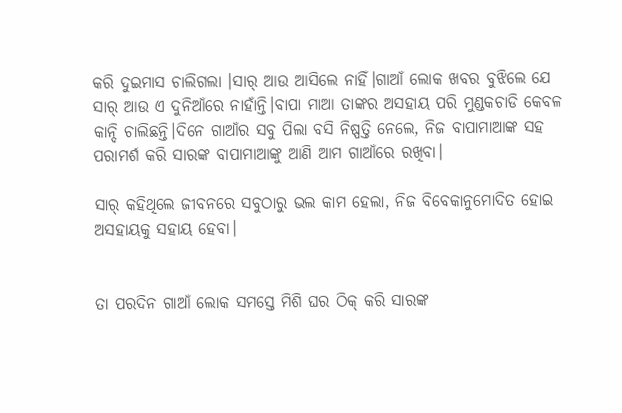କରି ଦୁଇମାସ ଚାଲିଗଲା ।ସାର୍ ଆଉ ଆସିଲେ ନାହିଁ।ଗାଆଁ ଲୋକ ଖବର ବୁଝିଲେ ଯେ ସାର୍ ଆଉ ଏ ଦୁନିଆଁରେ ନାହାଁନ୍ତି।ବାପା ମାଆ ତାଙ୍କର ଅସହାୟ ପରି ମୁଣ୍ଡକଚାଡି କେବଳ କାନ୍ଦି ଚାଲିଛନ୍ତି।ଦିନେ ଗାଆଁର ସବୁ ପିଲା ବସି ନିଷ୍ପତ୍ତି ନେଲେ, ନିଜ ବାପାମାଆଙ୍କ ସହ ପରାମର୍ଶ କରି ସାରଙ୍କ ବାପାମାଆଙ୍କୁ ଆଣି ଆମ ଗାଆଁରେ ରଖିବା।

ସାର୍ କହିଥିଲେ ଜୀବନରେ ସବୁଠାରୁ ଭଲ କାମ ହେଲା, ନିଜ ବିବେକାନୁମୋଦିତ ହୋଇ ଅସହାୟକୁ ସହାୟ ହେବା।


ତା ପରଦିନ ଗାଆଁ ଲୋକ ସମସ୍ତେ ମିଶି ଘର ଠିକ୍ କରି ସାରଙ୍କ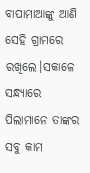ବାପାମାଆଙ୍କୁ ଆଣି ସେହି ଗ୍ରାମରେ ରଖିଲେ।ସକାଳେ ସନ୍ଧ୍ୟାରେ ପିଲାମାନେ ତାଙ୍କର ସବୁ କାମ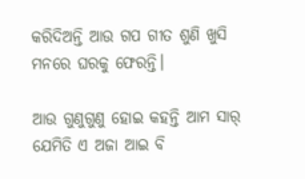କରିଦିଅନ୍ତି ଆଉ ଗପ ଗୀତ ଶୁଣି ଖୁସି ମନରେ ଘରକୁ ଫେରନ୍ତି।

ଆଉ ଗୁଣୁଗୁଣୁ ହୋଇ କହନ୍ତି ଆମ ସାର୍ ଯେମିତି ଏ ଅଜା ଆଇ ବି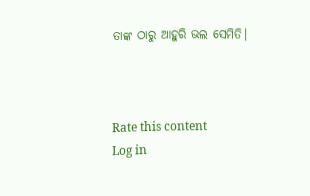ତାଙ୍କ ଠାରୁ ଆହୁରି ଭଲ ସେମିତି।



Rate this content
Log in